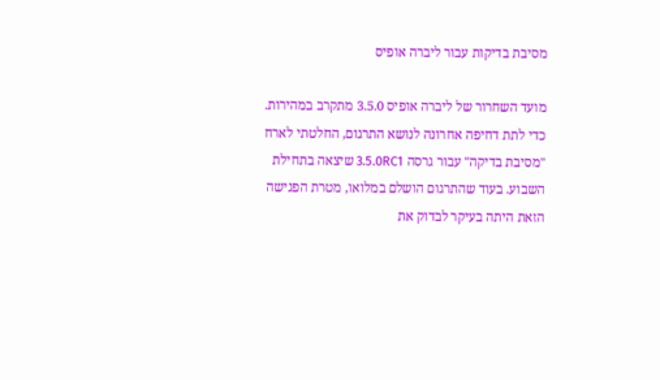מסיבת בדיקות עבור ליברה אופיס

מועד השחרור של ליברה אופיס 3.5.0 מתקרב במהירות. כדי לתת דחיפה אחרונה לנושא התרגום, החלטתי לארח "מסיבת בדיקה" עבור גרסה 3.5.0RC1 שיצאה בתחילת השבוע. בעוד שהתרגום הושלם במלואו, מטרת הפגישה הזאת היתה בעיקר לבדוק את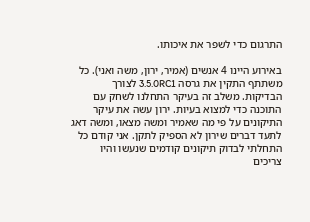התרגום כדי לשפר את איכותו.

באירוע היינו 4 אנשים (אמיר, ירון, משה ואני). כל משתתף התקין את גרסה 3.5.0RC1 לצורך הבדיקות. משלב זה בעיקר התחלנו לשחק עם התוכנה כדי למצוא בעיות. ירון עשה את עיקר התיקונים על פי מה שאמיר ומשה מצאו, ומשה דאג לתעד דברים שירון לא הספיק לתקן. אני קודם כל התחלתי לבדוק תיקונים קודמים שנעשו והיו צריכים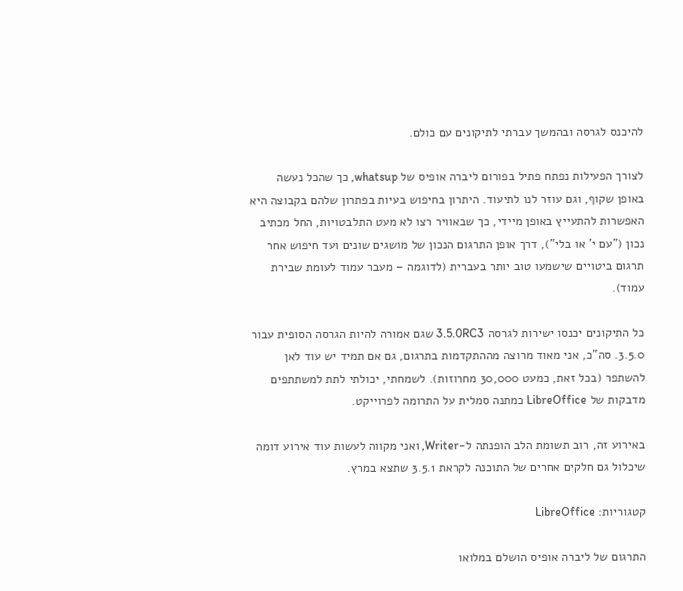להיכנס לגרסה ובהמשך עברתי לתיקונים עם כולם.

לצורך הפעילות נפתח פתיל בפורום ליברה אופיס של whatsup, כך שהכל נעשה באופן שקוף, וגם עוזר לנו לתיעוד. היתרון בחיפוש בעיות בפתרון שלהם בקבוצה היא האפשרות להתעייץ באופן מיידי, כך שבאוויר רצו לא מעט התלבטויות, החל מכתיב נכון ("עם י' או בלי"), דרך אופן התרגום הנכון של מושגים שונים ועד חיפוש אחר תרגום ביטויים שישמעו טוב יותר בעברית (לדוגמה – מעבר עמוד לעומת שבירת עמוד).

כל התיקונים יכנסו ישירות לגרסה 3.5.0RC3 שגם אמורה להיות הגרסה הסופית עבור 3.5.0. סה"כ, אני מאוד מרוצה מההתקדמות בתרגום, גם אם תמיד יש עוד לאן להשתפר (בכל זאת, כמעט 30,000 מחרוזות). לשמחתי, יכולתי לתת למשתתפים מדבקות של LibreOffice כמתנה סמלית על התרומה לפרוייקט.

באירוע זה, רוב תשומת הלב הופנתה ל-Writer, ואני מקווה לעשות עוד אירוע דומה שיכלול גם חלקים אחרים של התוכנה לקראת 3.5.1 שתצא במרץ.

קטגוריות: LibreOffice

התרגום של ליברה אופיס הושלם במלואו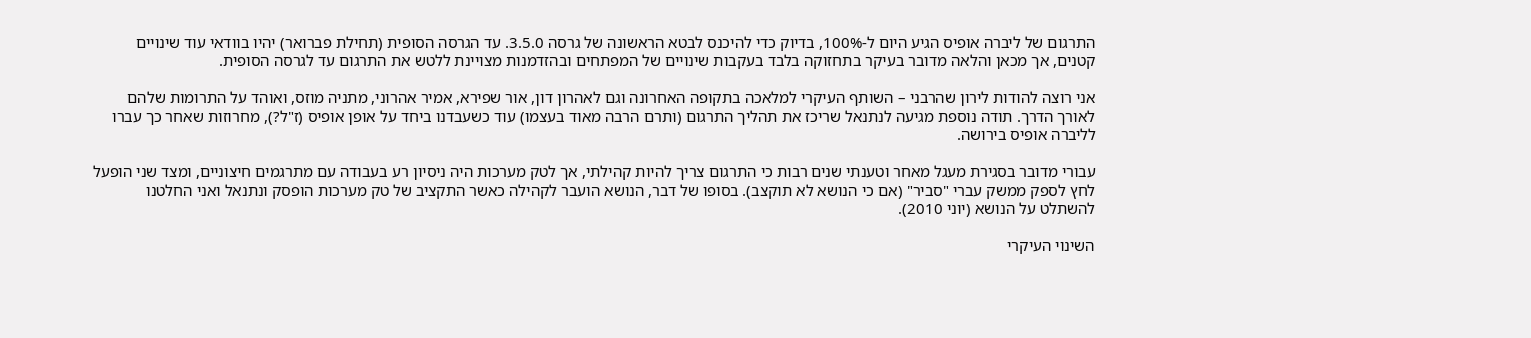התרגום של ליברה אופיס הגיע היום ל-100%, בדיוק כדי להיכנס לבטא הראשונה של גרסה 3.5.0. עד הגרסה הסופית (תחילת פברואר) יהיו בוודאי עוד שינויים קטנים, אך מכאן והלאה מדובר בעיקר בתחזוקה בלבד בעקבות שינויים של המפתחים ובהזדמנות מצויינת ללטש את התרגום עד לגרסה הסופית.

אני רוצה להודות לירון שהרבני – השותף העיקרי למלאכה בתקופה האחרונה וגם לאהרון דון, אור שפירא, אמיר אהרוני, מתניה מוזס, ואוהד על התרומות שלהם לאורך הדרך. תודה נוספת מגיעה לנתנאל שריכז את תהליך התרגום (ותרם הרבה מאוד בעצמו) עוד כשעבדנו ביחד על אופן אופיס (ז"ל?), מחרוזות שאחר כך עברו לליברה אופיס בירושה.

עבורי מדובר בסגירת מעגל מאחר וטענתי שנים רבות כי התרגום צריך להיות קהילתי, אך לטק מערכות היה ניסיון רע בעבודה עם מתרגמים חיצוניים, ומצד שני הופעל לחץ לספק ממשק עברי "סביר" (אם כי הנושא לא תוקצב). בסופו של דבר, הנושא הועבר לקהילה כאשר התקציב של טק מערכות הופסק ונתנאל ואני החלטנו להשתלט על הנושא (יוני 2010).

השינוי העיקרי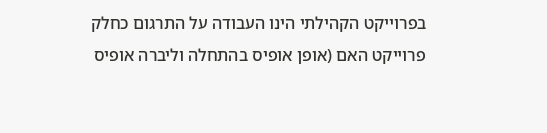בפרוייקט הקהילתי הינו העבודה על התרגום כחלק פרוייקט האם (אופן אופיס בהתחלה וליברה אופיס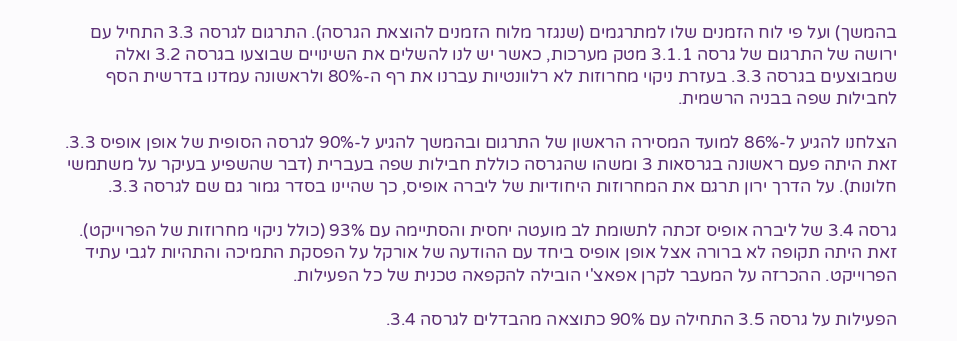בהמשך) ועל פי לוח הזמנים שלו למתרגמים (שנגזר מלוח הזמנים להוצאת הגרסה). התרגום לגרסה 3.3 התחיל עם ירושה של התרגום של גרסה 3.1.1 מטק מערכות, כאשר יש לנו להשלים את השינויים שבוצעו בגרסה 3.2 ואלה שמבוצעים בגרסה 3.3. בעזרת ניקוי מחרוזות לא רלוונטיות עברנו את רף ה-80% ולראשונה עמדנו בדרשית הסף לחבילות שפה בבניה הרשמית.

הצלחנו להגיע ל-86% למועד המסירה הראשון של התרגום ובהמשך להגיע ל-90% לגרסה הסופית של אופן אופיס 3.3. זאת היתה פעם ראשונה בגרסאות 3 ומשהו שהגרסה כוללת חבילות שפה בעברית (דבר שהשפיע בעיקר על משתמשי חלונות). על הדרך ירון תרגם את המחרוזות היחודיות של ליברה אופיס, כך שהיינו בסדר גמור גם שם לגרסה 3.3.

גרסה 3.4 של ליברה אופיס זכתה לתשומת לב מועטה יחסית והסתיימה עם 93% (כולל ניקוי מחרוזות של הפרוייקט). זאת היתה תקופה לא ברורה אצל אופן אופיס ביחד עם ההודעה של אורקל על הפסקת התמיכה והתהיות לגבי עתיד הפרוייקט. ההכרזה על המעבר לקרן אפאצ'י הובילה להקפאה טכנית של כל הפעילות.

הפעילות על גרסה 3.5 התחילה עם 90% כתוצאה מהבדלים לגרסה 3.4.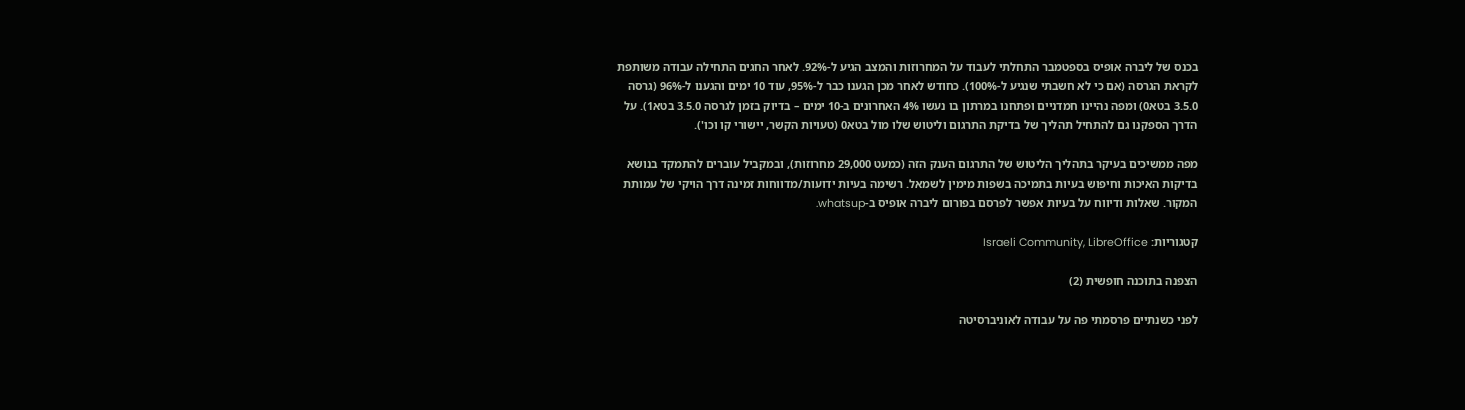בכנס של ליברה אופיס בספטמבר התחלתי לעבוד על המחרוזות והמצב הגיע ל-92%. לאחר החגים התחילה עבודה משותפת לקראת הגרסה (אם כי לא חשבתי שנגיע ל-100%). כחודש לאחר מכן הגענו כבר ל-95%, עוד 10 ימים והגענו ל-96% (גרסה 3.5.0 בטא0) ומפה נהיינו חמדניים ופתחנו במרתון בו נעשו 4% האחרונים ב-10 ימים – בדיוק בזמן לגרסה 3.5.0 בטא1). על הדרך הספקנו גם להתחיל תהליך של בדיקת התרגום וליטוש שלו מול בטא0 (טעויות הקשר, יישורי קו וכו').

מפה ממשיכים בעיקר בתהליך הליטוש של התרגום הענק הזה (כמעט 29,000 מחרוזות), ובמקביל עוברים להתמקד בנושא בדיקות האיכות וחיפוש בעיות בתמיכה בשפות מימין לשמאל. רשימה בעיות ידועות/מדווחות זמינה דרך הויקי של עמותת המקור. שאלות ודיווח על בעיות אפשר לפרסם בפורום ליברה אופיס ב-whatsup.

קטגוריות: Israeli Community, LibreOffice

הצפנה בתוכנה חופשית (2)

לפני כשנתיים פרסמתי פה על עבודה לאוניברסיטה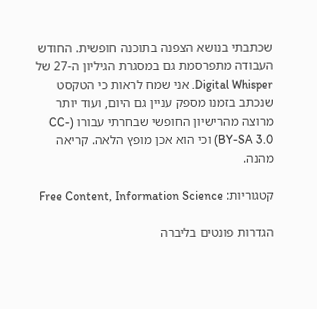שכתבתי בנושא הצפנה בתוכנה חופשית. החודש העבודה מתפרסמת גם במסגרת הגיליון ה-27 של Digital Whisper. אני שמח לראות כי הטקסט שנכתב בזמנו מספק עניין גם היום, ועוד יותר מרוצה מהרישיון החופשי שבחרתי עבורו (CC-BY-SA 3.0) וכי הוא אכן מופץ הלאה. קריאה מהנה.

קטגוריות: Free Content, Information Science

הגדרות פונטים בליברה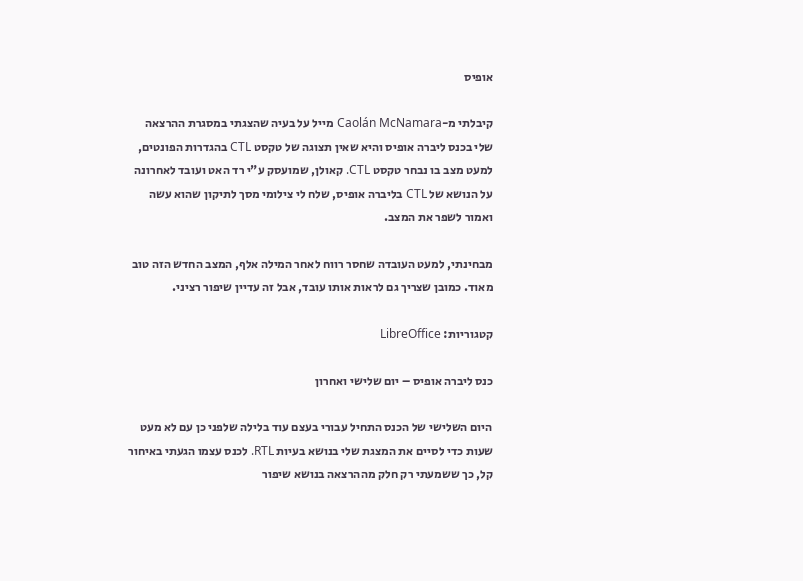אופיס

קיבלתי מ-Caolán McNamara מייל על בעיה שהצגתי במסגרת ההרצאה שלי בכנס ליברה אופיס והיא שאין תצוגה של טקסט CTL בהגדרות הפונטים, למעט מצב בו נבחר טקסט CTL. קאולן, שמועסק ע"י רד האט ועובד לאחרונה על הנושא של CTL בליברה אופיס, שלח לי צילומי מסך לתיקון שהוא עשה ואמור לשפר את המצב.

מבחינתי, למעט העובדה שחסר רווח לאחר המילה אלף, המצב החדש הזה טוב מאוד. כמובן שצריך גם לראות אותו עובד, אבל זה עדיין שיפור רציני.

קטגוריות: LibreOffice

כנס ליברה אופיס – יום שלישי ואחרון

היום השלישי של הכנס התחיל עבורי בעצם עוד בלילה שלפני כן עם לא מעט שעות כדי לסיים את המצגת שלי בנושא בעיות RTL. לכנס עצמו הגעתי באיחור קל, כך ששמעתי רק חלק מההרצאה בנושא שיפור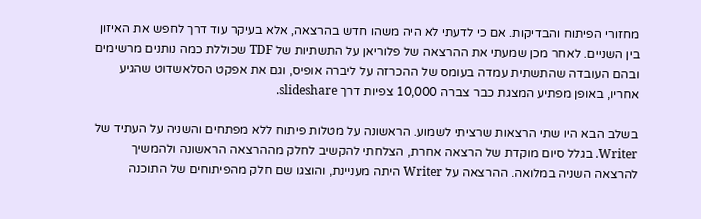מחזורי הפיתוח והבדיקות. אם כי לדעתי לא היה משהו חדש בהרצאה, אלא בעיקר עוד דרך לחפש את האיזון בין השניים. לאחר מכן שמעתי את ההרצאה של פלוריאן על התשתיות של TDF שכוללת כמה נותנים מרשימים ובהם העובדה שהתשתית עמדה בעומס של ההכרזה על ליברה אופיס, וגם את אפקט הסלאשדוט שהגיע אחריו, באופן מפתיע המצגת כבר צברה 10,000 צפיות דרך slideshare.

בשלב הבא היו שתי הרצאות שרציתי לשמוע. הראשונה על מטלות פיתוח ללא מפתחים והשניה על העתיד של Writer. בגלל סיום מוקדת של הרצאה אחרת, הצלחתי להקשיב לחלק מההרצאה הראשונה ולהמשיך להרצאה השניה במלואה. ההרצאה על Writer היתה מעניינת, והוצגו שם חלק מהפיתוחים של התוכנה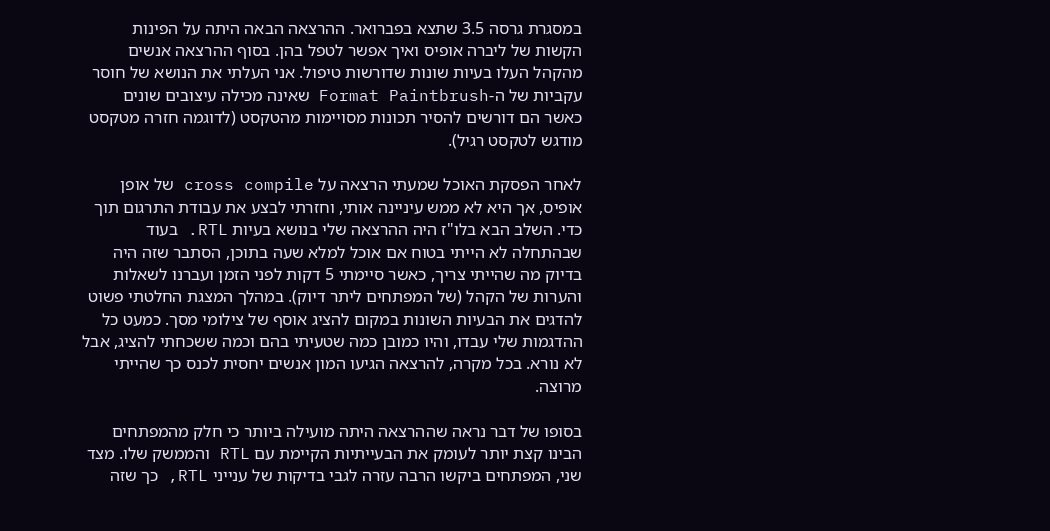במסגרת גרסה 3.5 שתצא בפברואר. ההרצאה הבאה היתה על הפינות הקשות של ליברה אופיס ואיך אפשר לטפל בהן. בסוף ההרצאה אנשים מהקהל העלו בעיות שונות שדורשות טיפול. אני העלתי את הנושא של חוסר עקביות של ה-Format Paintbrush שאינה מכילה עיצובים שונים כאשר הם דורשים להסיר תכונות מסויימות מהטקסט (לדוגמה חזרה מטקסט מודגש לטקסט רגיל).

לאחר הפסקת האוכל שמעתי הרצאה על cross compile של אופן אופיס, אך היא לא ממש עיניינה אותי, וחזרתי לבצע את עבודת התרגום תוך כדי. השלב הבא בלו"ז היה ההרצאה שלי בנושא בעיות RTL. בעוד שבהתחלה לא הייתי בטוח אם אוכל למלא שעה בתוכן, הסתבר שזה היה בדיוק מה שהייתי צריך, כאשר סיימתי 5 דקות לפני הזמן ועברנו לשאלות והערות של הקהל (של המפתחים ליתר דיוק). במהלך המצגת החלטתי פשוט להדגים את הבעיות השונות במקום להציג אוסף של צילומי מסך. כמעט כל ההדגמות שלי עבדו, והיו כמובן כמה שטעיתי בהם וכמה ששכחתי להציג, אבל לא נורא. בכל מקרה, להרצאה הגיעו המון אנשים יחסית לכנס כך שהייתי מרוצה.

בסופו של דבר נראה שההרצאה היתה מועילה ביותר כי חלק מהמפתחים הבינו קצת יותר לעומק את הבעייתיות הקיימת עם RTL והממשק שלו. מצד שני, המפתחים ביקשו הרבה עזרה לגבי בדיקות של ענייני RTL, כך שזה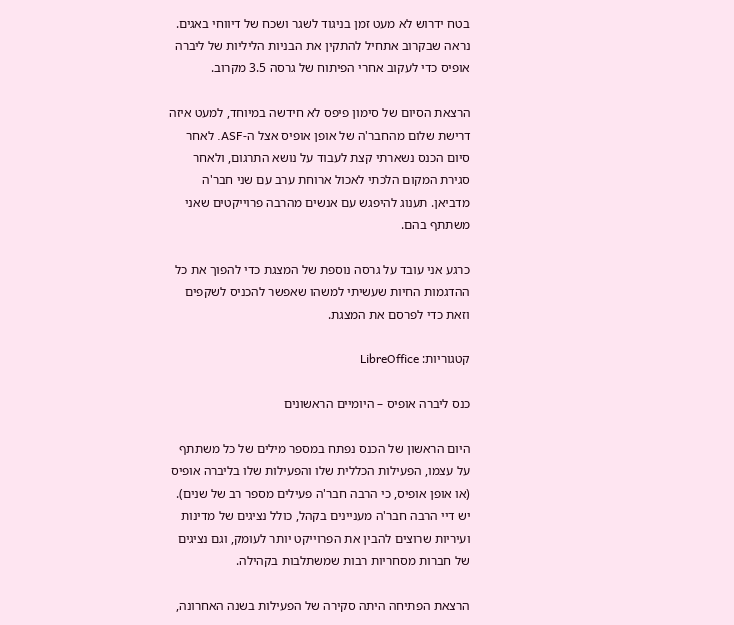בטח ידרוש לא מעט זמן בניגוד לשגר ושכח של דיווחי באגים. נראה שבקרוב אתחיל להתקין את הבניות הליליות של ליברה אופיס כדי לעקוב אחרי הפיתוח של גרסה 3.5 מקרוב.

הרצאת הסיום של סימון פיפס לא חידשה במיוחד, למעט איזה דרישת שלום מהחבר'ה של אופן אופיס אצל ה-ASF. לאחר סיום הכנס נשארתי קצת לעבוד על נושא התרגום, ולאחר סגירת המקום הלכתי לאכול ארוחת ערב עם שני חבר'ה מדביאן. תענוג להיפגש עם אנשים מהרבה פרוייקטים שאני משתתף בהם.

כרגע אני עובד על גרסה נוספת של המצגת כדי להפוך את כל ההדגמות החיות שעשיתי למשהו שאפשר להכניס לשקפים וזאת כדי לפרסם את המצגת.

קטגוריות: LibreOffice

כנס ליברה אופיס – היומיים הראשונים

היום הראשון של הכנס נפתח במספר מילים של כל משתתף על עצמו, הפעילות הכללית שלו והפעילות שלו בליברה אופיס (או אופן אופיס, כי הרבה חבר'ה פעילים מספר רב של שנים). יש דיי הרבה חבר'ה מעניינים בקהל, כולל נציגים של מדינות ועיריות שרוצים להבין את הפרוייקט יותר לעומק, וגם נציגים של חברות מסחריות רבות שמשתלבות בקהילה.

הרצאת הפתיחה היתה סקירה של הפעילות בשנה האחרונה,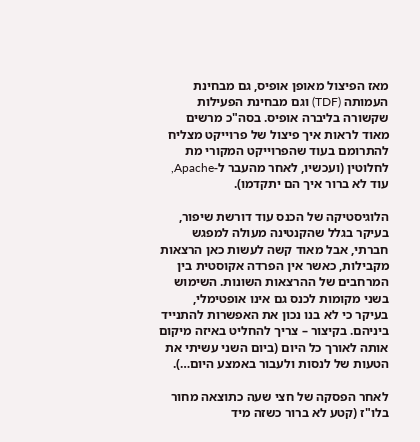מאז הפיצול מאופן אופיס, גם מבחינת העמותה (TDF) וגם מבחינת הפעילות שקשורה בליברה אופיס. בסה"כ מרשים מאוד לראות איך פיצול של פרוייקט מצליח להתרומם בעוד שהפרוייקט המקורי מת לחלוטין (ועכשיו, לאחר מהעבר ל-Apache, עוד לא ברור איך הם יתקדמו).

הלוגיסטיקה של הכנס עוד דורשת שיפור, בעיקר בגלל שהקנטינה מעולה למפגש חברתי, אבל מאוד קשה לעשות כאן הרצאות מקבילות, כאשר אין הפרדה אקוסטית בין המרחבים של ההרצאות השונות. השימוש בשני מקומות לכנס גם אינו אופטימלי, בעיקר כי לא בנו נכון את האפשרות להתנייד ביניהם. בקיצור – צריך להחליט באיזה מיקום אותה לאורך כל היום (ביום השני עשיתי את הטעות של לנסות ולעבור באמצע היום…).

לאחר הפסקה של חצי שעה כתוצאה מחור בלו"ז (קטע לא ברור כשזה מיד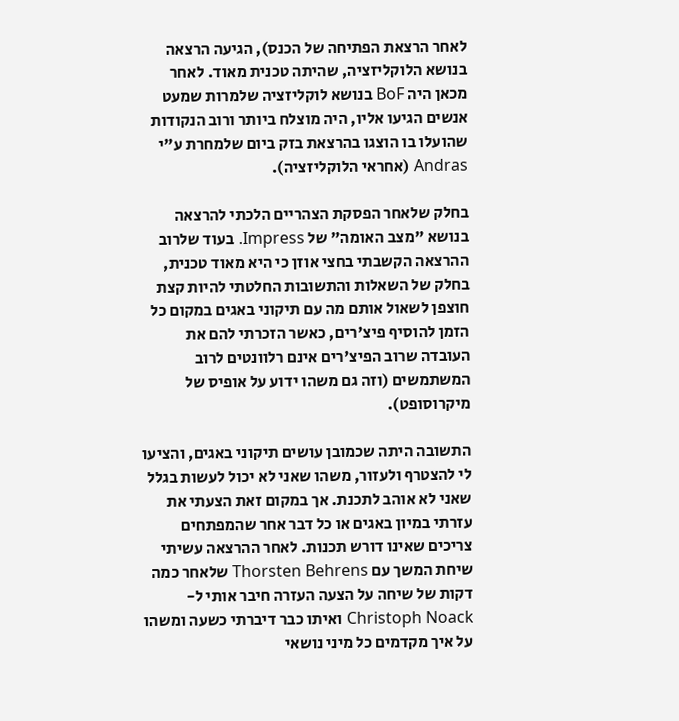לאחר הרצאת הפתיחה של הכנס), הגיעה הרצאה בנושא הלוקליזציה, שהיתה טכנית מאוד. לאחר מכאן היה BoF בנושא לוקליזציה שלמרות שמעט אנשים הגיעו אליו, היה מוצלח ביותר ורוב הנקודות שהועלו בו הוצגו בהרצאת בזק ביום שלמחרת ע"י Andras (אחראי הלוקליזציה).

בחלק שלאחר הפסקת הצהריים הלכתי להרצאה בנושא "מצב האומה" של Impress. בעוד שלרוב ההרצאה הקשבתי בחצי אוזן כי היא מאוד טכנית, בחלק של השאלות והתשובות החלטתי להיות קצת חוצפן לשאול אותם מה עם תיקוני באגים במקום כל הזמן להוסיף פיצ'רים, כאשר הזכרתי להם את העובדה שרוב הפיצ'רים אינם רלוונטים לרוב המשתמשים (וזה גם משהו ידוע על אופיס של מיקרוסופט).

התשובה היתה שכמובן עושים תיקוני באגים, והציעו לי להצטרף ולעזור, משהו שאני לא יכול לעשות בגלל שאני לא אוהב לתכנת. אך במקום זאת הצעתי את עזרתי במיון באגים או כל דבר אחר שהמפתחים צריכים שאינו דורש תכנות. לאחר ההרצאה עשיתי שיחת המשך עם Thorsten Behrens שלאחר כמה דקות של שיחה על הצעה העזרה חיבר אותי ל-Christoph Noack ואיתו כבר דיברתי כשעה ומשהו על איך מקדמים כל מיני נושאי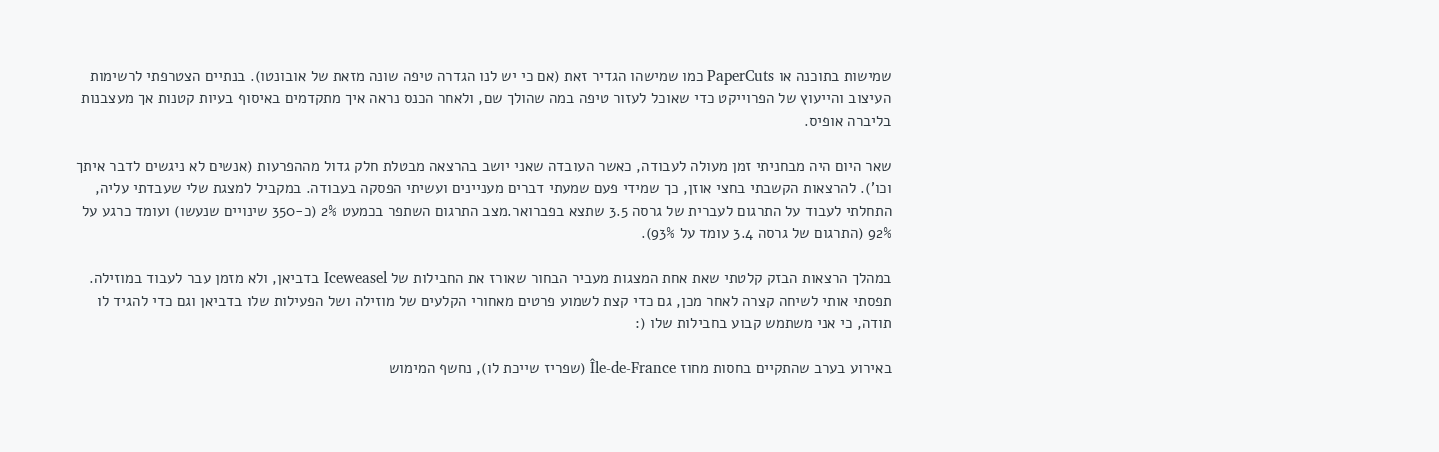שמישות בתוכנה או PaperCuts כמו שמישהו הגדיר זאת (אם כי יש לנו הגדרה טיפה שונה מזאת של אובונטו). בנתיים הצטרפתי לרשימות העיצוב והייעוץ של הפרוייקט כדי שאוכל לעזור טיפה במה שהולך שם, ולאחר הכנס נראה איך מתקדמים באיסוף בעיות קטנות אך מעצבנות בליברה אופיס.

שאר היום היה מבחניתי זמן מעולה לעבודה, כאשר העובדה שאני יושב בהרצאה מבטלת חלק גדול מההפרעות (אנשים לא ניגשים לדבר איתך וכו'). להרצאות הקשבתי בחצי אוזן, כך שמידי פעם שמעתי דברים מעניינים ועשיתי הפסקה בעבודה. במקביל למצגת שלי שעבדתי עליה, התחלתי לעבוד על התרגום לעברית של גרסה 3.5 שתצא בפברואר.מצב התרגום השתפר בכמעט 2% (כ-350 שינויים שנעשו) ועומד כרגע על 92% (התרגום של גרסה 3.4 עומד על 93%).

במהלך הרצאות הבזק קלטתי שאת אחת המצגות מעביר הבחור שאורז את החבילות של Iceweasel בדביאן, ולא מזמן עבר לעבוד במוזילה. תפסתי אותי לשיחה קצרה לאחר מכן, גם כדי קצת לשמוע פרטים מאחורי הקלעים של מוזילה ושל הפעילות שלו בדביאן וגם כדי להגיד לו תודה, כי אני משתמש קבוע בחבילות שלו (:

באירוע בערב שהתקיים בחסות מחוז Île-de-France (שפריז שייכת לו), נחשף המימוש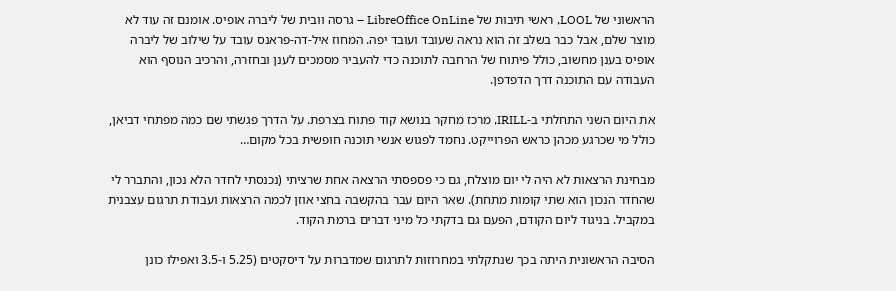הראשוני של LOOL, ראשי תיבות של LibreOffice OnLine – גרסה וובית של ליברה אופיס. אומנם זה עוד לא מוצר שלם, אבל כבר בשלב זה הוא נראה שעובד ועובד יפה. המחוז איל-דה-פראנס עובד על שילוב של ליברה אופיס בענן מחשוב, כולל פיתוח של הרחבה לתוכנה כדי להעביר מסמכים לענן ובחזרה, והרכיב הנוסף הוא העבודה עם התוכנה דרך הדפדפן.

את היום השני התחלתי ב-IRILL, מרכז מחקר בנושא קוד פתוח בצרפת. על הדרך פגשתי שם כמה מפתחי דביאן, כולל מי שכרגע מכהן כראש הפרוייקט. נחמד לפגוש אנשי תוכנה חופשית בכל מקום…

מבחינת הרצאות לא היה לי יום מוצלח, גם כי פספסתי הרצאה אחת שרציתי (נכנסתי לחדר הלא נכון, והתברר לי שהחדר הנכון הוא שתי קומות מתחת). שאר היום עבר בהקשבה בחצי אוזן לכמה הרצאות ועבודת תרגום עצבנית במקביל. בניגוד ליום הקודם, הפעם גם בדקתי כל מיני דברים ברמת הקוד.

הסיבה הראשונית היתה בכך שנתקלתי במחרוזות לתרגום שמדברות על דיסקטים (5.25 ו-3.5 ואפילו כונן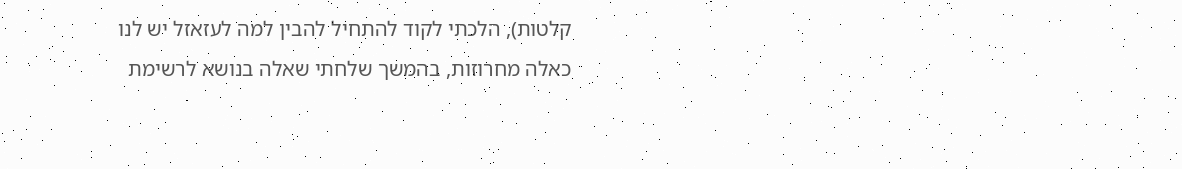קלטות), הלכתי לקוד להתחיל להבין למה לעזאזל יש לנו כאלה מחרוזות, בהמשך שלחתי שאלה בנושא לרשימת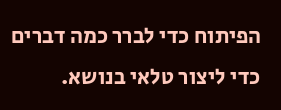הפיתוח כדי לברר כמה דברים כדי ליצור טלאי בנושא.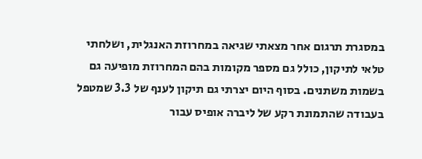במסגרת תרגום אחר מצאתי שגיאה במחרוזת האנגלית, ושלחתי טלאי לתיקון, כולל גם מספר מקומות בהם המחרוזת מופיעה גם בשמות משתנים. בסוף היום יצרתי גם תיקון לענף של 3.3 שמטפל בעבודה שהתמונת רקע של ליברה אופיס עבור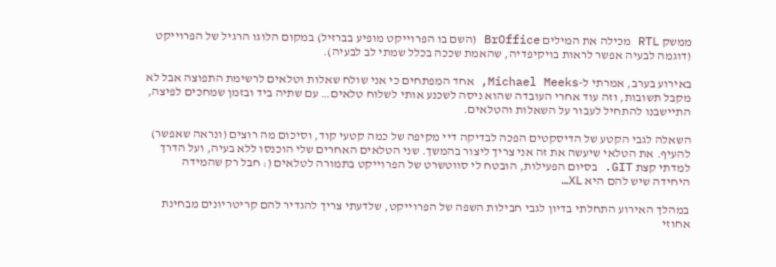ממשק RTL מכילה את המילים BrOffice (השם בו הפרוייקט מופיע בברזיל) במקום הלוגו הרגיל של הפרוייקט (דוגמה לבעיה אפשר לראות בויקיפדיה, שהאמת שככה בכלל שמתי לב לבעיה).

באירוע בערב, אמרתי ל-Michael Meeks, אחד המפתחים כי אני שולח שאלות וטלאים לרשימת התפוצה אבל לא מקבל תשובות, וזה עוד אחרי העובדה שהוא ניסה לשכנע אותי לשלוח טלאים… עם שתיה ביד ובזמן שמחכים לפיצה, התיישבנו להתחיל לעבור על השאלות והטלאים.

השאלה לגבי הקטע של הדיסקטים הפכה לבדיקה דיי מקיפה של כמה קטעי קוד, וסיכום מה רוצים (ונראה שאפשר) להעיף. את הטלאי שיעשה את זה אני צריך ליצור בהמשך. שני הטלאים האחרים שלי הוכנסו ללא בעיה, ועל הדרך למדתי קצת GIT. בסיום הפעילות, הובטח לי סווטשרט של הפרוייקט בתמורה לטלאים (: חבל רק שהמידה היחידה שיש להם היא XL…

במהלך האירוע התחלתי בדיון לגבי חבילות השפה של הפרוייקט, שלדעתי צריך להגדיר להם קריטריונים מבחינת אחוזי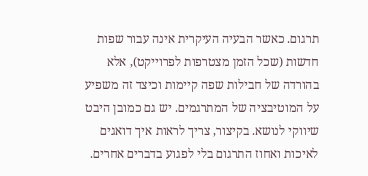תרגום. כאשר הבעיה העיקרית אינה עבור שפות חדשות (שכל הזמן מצטרפות לפרוייקט), אלא בהורדה של חבילות שפה קיימות וכיצד זה משפיע על המוטיבציה של המתרגמים. יש גם כמובן היבט שיווקי לנושא. בקיצור, צריך לראות איך דואגים לאיכות ואחוז התרגום בלי לפגוע בדברים אחרים.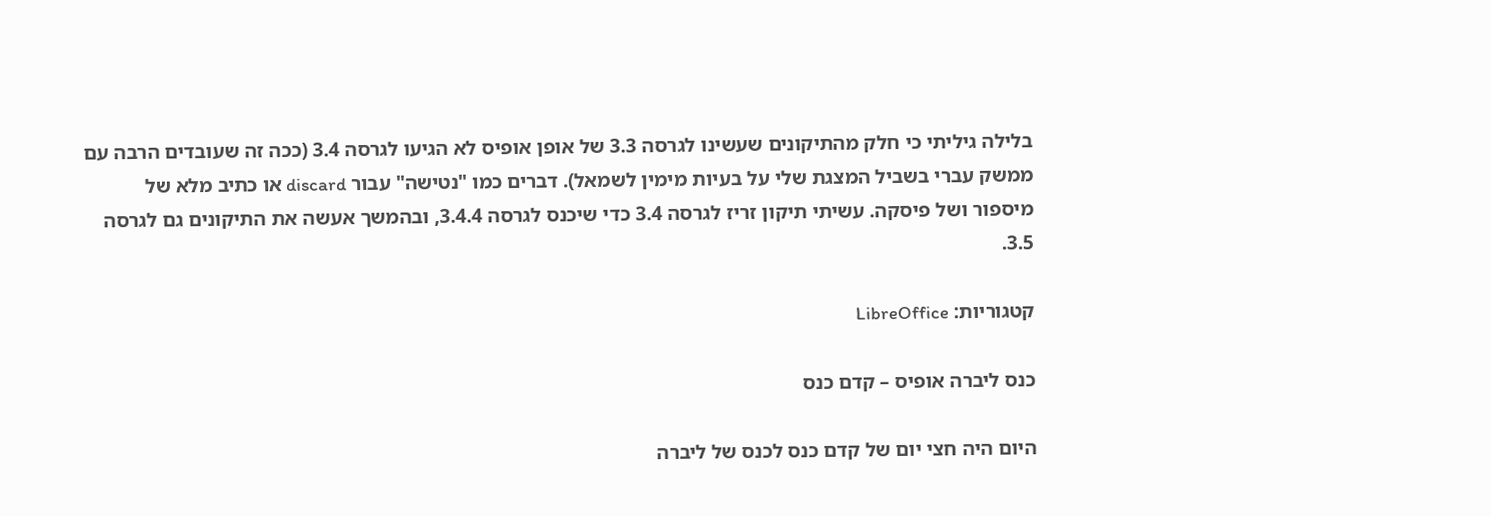בלילה גיליתי כי חלק מהתיקונים שעשינו לגרסה 3.3 של אופן אופיס לא הגיעו לגרסה 3.4 (ככה זה שעובדים הרבה עם ממשק עברי בשביל המצגת שלי על בעיות מימין לשמאל). דברים כמו "נטישה" עבור discard או כתיב מלא של מיספור ושל פיסקה. עשיתי תיקון זריז לגרסה 3.4 כדי שיכנס לגרסה 3.4.4, ובהמשך אעשה את התיקונים גם לגרסה 3.5.

קטגוריות: LibreOffice

כנס ליברה אופיס – קדם כנס

היום היה חצי יום של קדם כנס לכנס של ליברה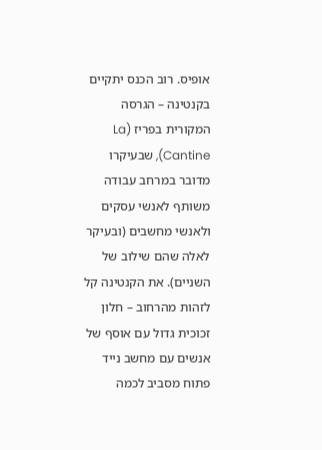אופיס. רוב הכנס יתקיים בקנטינה – הגרסה המקורית בפריז (La Cantine), שבעיקרו מדובר במרחב עבודה משותף לאנשי עסקים ולאנשי מחשבים (ובעיקר לאלה שהם שילוב של השניים). את הקנטינה קל לזהות מהרחוב – חלון זכוכית גדול עם אוסף של אנשים עם מחשב נייד פתוח מסביב לכמה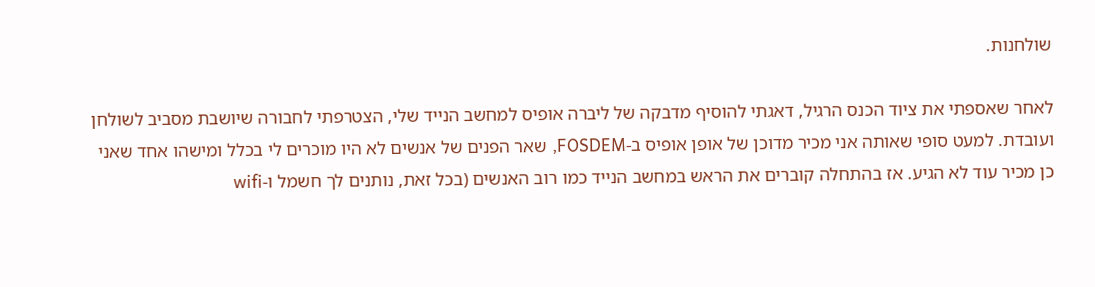שולחנות.

לאחר שאספתי את ציוד הכנס הרגיל, דאגתי להוסיף מדבקה של ליברה אופיס למחשב הנייד שלי, הצטרפתי לחבורה שיושבת מסביב לשולחן ועובדת. למעט סופי שאותה אני מכיר מדוכן של אופן אופיס ב-FOSDEM, שאר הפנים של אנשים לא היו מוכרים לי בכלל ומישהו אחד שאני כן מכיר עוד לא הגיע. אז בהתחלה קוברים את הראש במחשב הנייד כמו רוב האנשים (בכל זאת, נותנים לך חשמל ו-wifi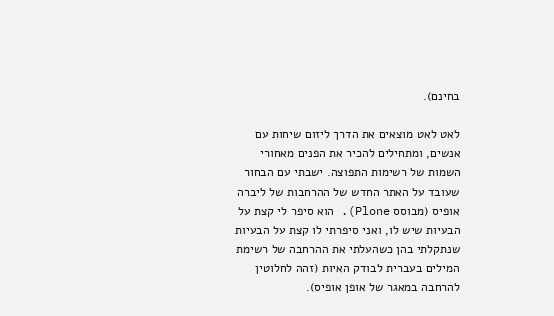בחינם).

לאט לאט מוצאים את הדרך ליזום שיחות עם אנשים, ומתחילים להכיר את הפנים מאחורי השמות של רשימות התפוצה. ישבתי עם הבחור שעובד על האתר החדש של ההרחבות של ליברה אופיס (מבוסס Plone). הוא סיפר לי קצת על הבעיות שיש לו, ואני סיפרתי לו קצת על הבעיות שנתקלתי בהן כשהעלתי את ההרחבה של רשימת המילים בעברית לבודק האיות (זהה לחלוטין להרחבה במאגר של אופן אופיס).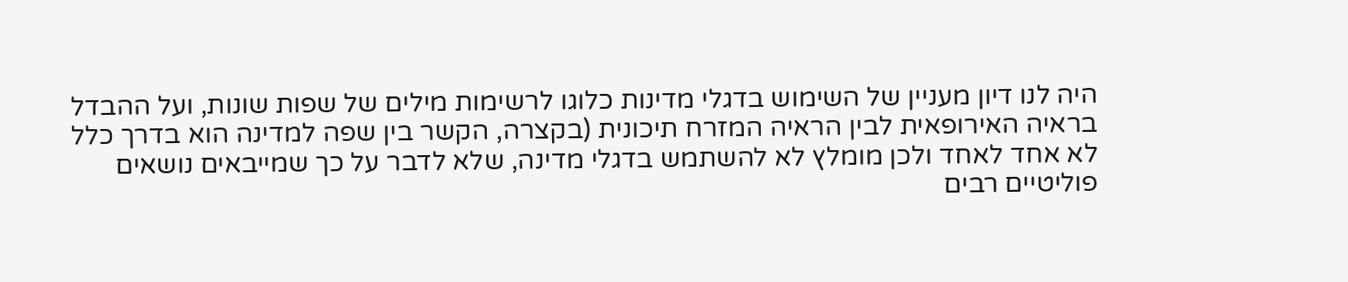היה לנו דיון מעניין של השימוש בדגלי מדינות כלוגו לרשימות מילים של שפות שונות, ועל ההבדל בראיה האירופאית לבין הראיה המזרח תיכונית (בקצרה, הקשר בין שפה למדינה הוא בדרך כלל לא אחד לאחד ולכן מומלץ לא להשתמש בדגלי מדינה, שלא לדבר על כך שמייבאים נושאים פוליטיים רבים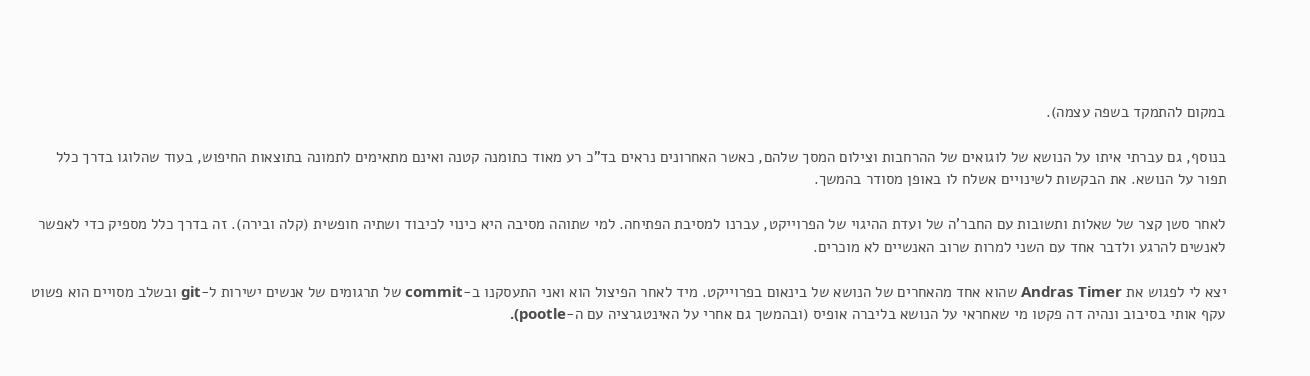במקום להתמקד בשפה עצמה).

בנוסף, גם עברתי איתו על הנושא של לוגואים של ההרחבות וצילום המסך שלהם, כאשר האחרונים נראים בד"כ רע מאוד כתומנה קטנה ואינם מתאימים לתמונה בתוצאות החיפוש, בעוד שהלוגו בדרך כלל תפור על הנושא. את הבקשות לשינויים אשלח לו באופן מסודר בהמשך.

לאחר סשן קצר של שאלות ותשובות עם החבר'ה של ועדת ההיגוי של הפרוייקט, עברנו למסיבת הפתיחה. למי שתוהה מסיבה היא כינוי לכיבוד ושתיה חופשית (קלה ובירה). זה בדרך כלל מספיק כדי לאפשר לאנשים להרגע ולדבר אחד עם השני למרות שרוב האנשיים לא מוכרים.

יצא לי לפגוש את Andras Timer שהוא אחד מהאחרים של הנושא של בינאום בפרוייקט. מיד לאחר הפיצול הוא ואני התעסקנו ב-commit של תרגומים של אנשים ישירות ל-git ובשלב מסויים הוא פשוט עקף אותי בסיבוב ונהיה דה פקטו מי שאחראי על הנושא בליברה אופיס (ובהמשך גם אחרי על האינטגרציה עם ה-pootle).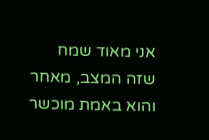אני מאוד שמח שזה המצב, מאחר והוא באמת מוכשר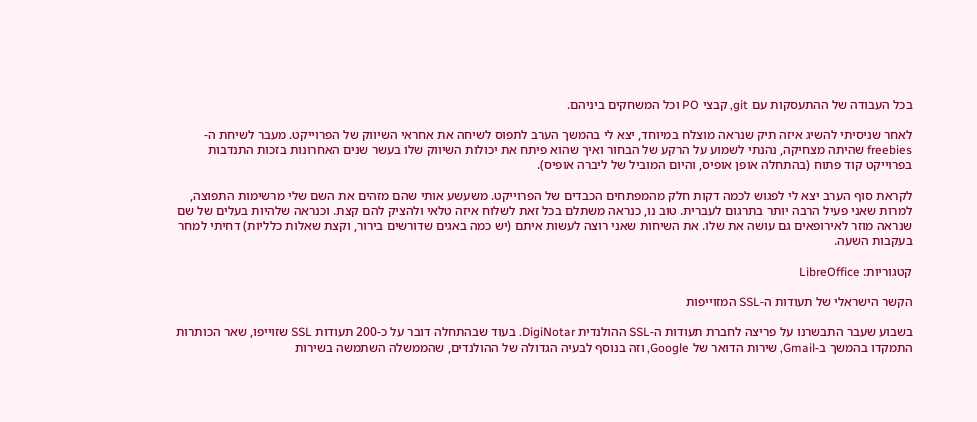בכל העבודה של ההתעסקות עם git, קבצי PO וכל המשחקים ביניהם.

לאחר שניסיתי להשיג איזה תיק שנראה מוצלח במיוחד, יצא לי בהמשך הערב לתפוס לשיחה את אחראי השיווק של הפרוייקט. מעבר לשיחת ה-freebies שהיתה מצחיקה, נהנתי לשמוע על הרקע של הבחור ואיך שהוא פיתח את יכולות השיווק שלו בעשר שנים האחרונות בזכות התנדבות בפרוייקט קוד פתוח (בהתחלה אופן אופיס, והיום המוביל של ליברה אופיס).

לקראת סוף הערב יצא לי לפגוש לכמה דקות חלק מהמפתחים הכבדים של הפרוייקט. משעשע אותי שהם מזהים את השם שלי מרשימות התפוצה, למרות שאני פעיל הרבה יותר בתרגום לעברית. טוב נו, כנראה משתלם בכל זאת לשלוח איזה טלאי ולהציק להם קצת. וכנראה שלהיות בעלים של שם שנראה מוזר לאירופאים גם עושה את שלו. את השיחות שאני רוצה לעשות איתם (יש כמה באגים שדורשים בירור, וקצת שאלות כלליות) דחיתי למחר בעקבות השעה.

קטגוריות: LibreOffice

הקשר הישראלי של תעודות ה-SSL המזוייפות

בשבוע שעבר התבשרנו על פריצה לחברת תעודות ה-SSL ההולנדית DigiNotar. בעוד שבהתחלה דובר על כ-200 תעודות SSL שזוייפו, שאר הכותרות התמקדו בהמשך ב-Gmail, שירות הדואר של Google, וזה בנוסף לבעיה הגדולה של ההולנדים, שהממשלה השתמשה בשירות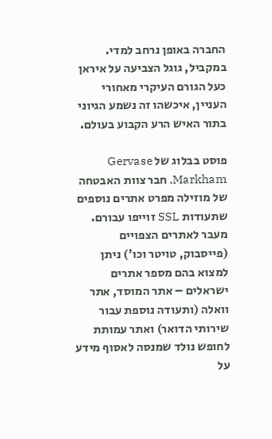החברה באופן נרחב למדי. במקביל, גוגל הצביעה על איראן כעל הגורם העיקרי מאחורי העניין, איכשהו זה נשמע הגיוני בתור האיש הרע הקבוע בעולם.

פוסט בבלוג של Gervase Markham, חבר צוות האבטחה של מוזילה מפרט אתרים נוספים שתעודות SSL זוייפו עבורם. מעבר לאתרים הצפויים (פייסבוק, טויטר וכו') ניתן למצוא בהם מספר אתרים ישראלים – אתר המוסד, אתר וואלה (ותעודה נוספת עבור שירותי הדואר) ואתר עמותת לחופש נולד שמנסה לאסוף מידע על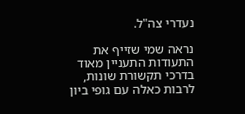נעדרי צה"ל.

נראה שמי שזייף את התעודות התעניין מאוד בדרכי תקשורת שונות, לרבות כאלה עם גופי ביון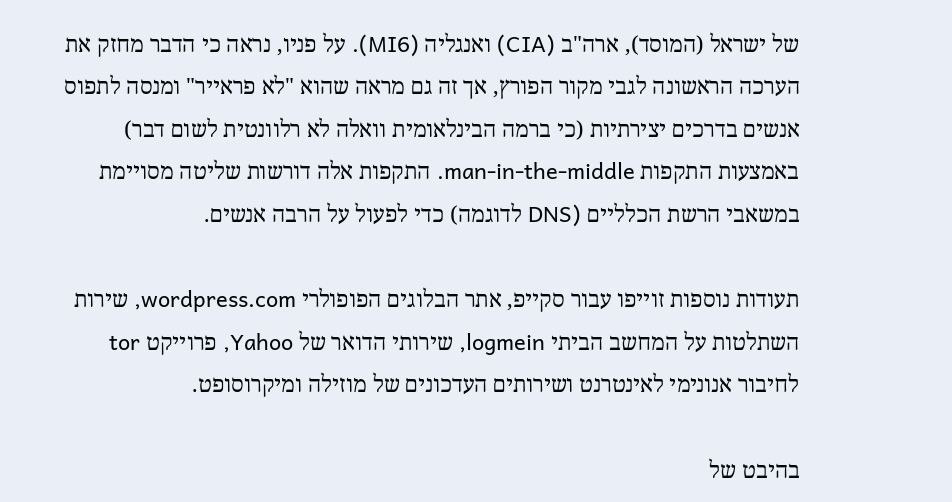של ישראל (המוסד), ארה"ב (CIA) ואנגליה (MI6). על פניו, נראה כי הדבר מחזק את הערכה הראשונה לגבי מקור הפורץ, אך זה גם מראה שהוא "לא פראייר" ומנסה לתפוס אנשים בדרכים יצירתיות (כי ברמה הבינלאומית וואלה לא רלוונטית לשום דבר) באמצעות התקפות man-in-the-middle. התקפות אלה דורשות שליטה מסויימת במשאבי הרשת הכלליים (DNS לדוגמה) כדי לפעול על הרבה אנשים.

תעודות נוספות זוייפו עבור סקייפ, אתר הבלוגים הפופולרי wordpress.com, שירות השתלטות על המחשב הביתי logmein, שירותי הדואר של Yahoo, פרוייקט tor לחיבור אנונימי לאינטרנט ושירותים העדכונים של מוזילה ומיקרוסופט.

בהיבט של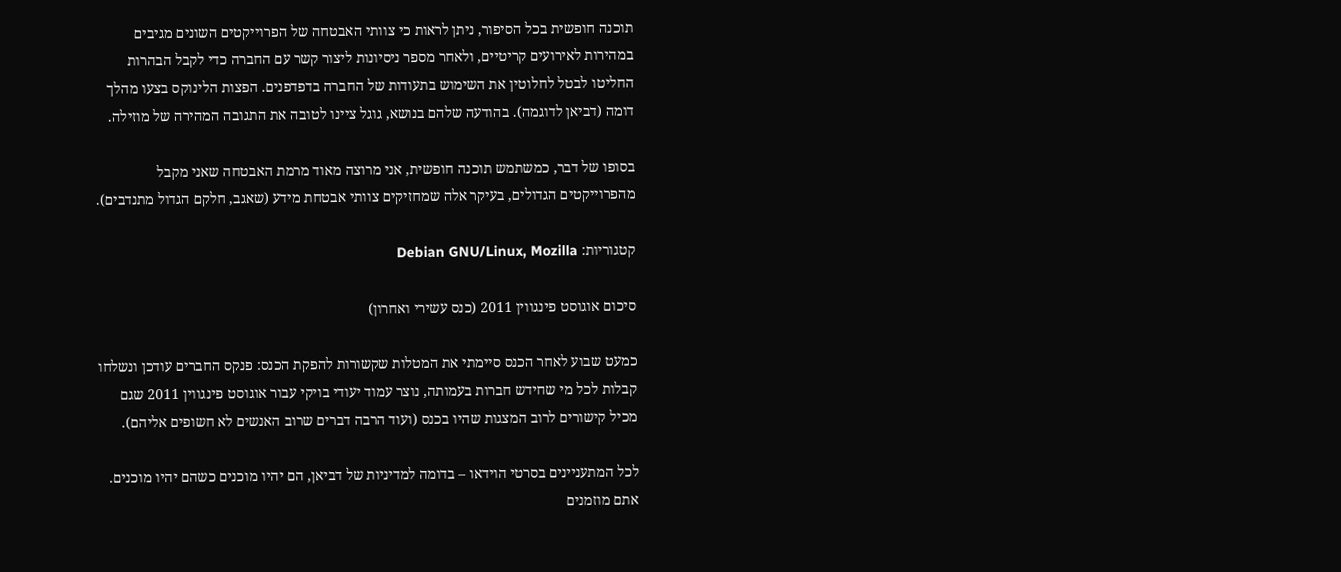תוכנה חופשית בכל הסיפור, ניתן לראות כי צוותי האבטחה של הפרוייקטים השונים מגיבים במהירות לאירועים קריטיים, ולאחר מספר ניסיונות ליצור קשר עם החברה כדי לקבל הבהרות החליטו לבטל לחלוטין את השימוש בתעודות של החברה בדפדפנים. הפצות הלינוקס בצעו מהלך דומה (דביאן לדוגמה). בהודעה שלהם בנושא, גוגל ציינו לטובה את התגובה המהירה של מוזילה.

בסופו של דבר, כמשתמש תוכנה חופשית, אני מרוצה מאוד מרמת האבטחה שאני מקבל מהפרוייקטים הגדולים, בעיקר אלה שמחזיקים צוותי אבטחת מידע (שאגב, חלקם הגדול מתנדבים).

קטגוריות: Debian GNU/Linux, Mozilla

סיכום אוגוסט פינגווין 2011 (כנס עשירי ואחרון)

כמעט שבוע לאחר הכנס סיימתי את המטלות שקשורות להפקת הכנס: פנקס החברים עודכן ונשלחו קבלות לכל מי שחידש חברות בעמותה, נוצר עמוד יעודי בויקי עבור אוגוסט פינגווין 2011 שגם מכיל קישורים לרוב המצגות שהיו בכנס (ועוד הרבה דברים שרוב האנשים לא חשופים אליהם).

לכל המתעניינים בסרטי הוידאו – בדומה למדיניות של דביאן, הם יהיו מוכנים כשהם יהיו מוכנים. אתם מוזמנים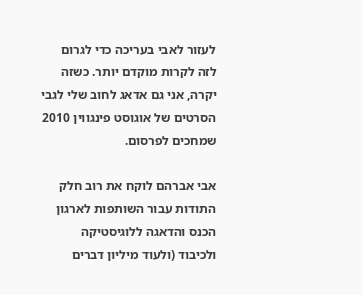לעזור לאבי בעריכה כדי לגרום לזה לקרות מוקדם יותר. כשזה יקרה, אני גם אדאג לחוב שלי לגבי הסרטים של אוגוסט פינגווין 2010 שמחכים לפרסום.

אבי אברהם לוקח את רוב חלק התודות עבור השותפות לארגון הכנס והדאגה ללוגיסטיקה ולכיבוד (ולעוד מיליון דברים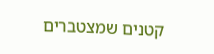קטנים שמצטברים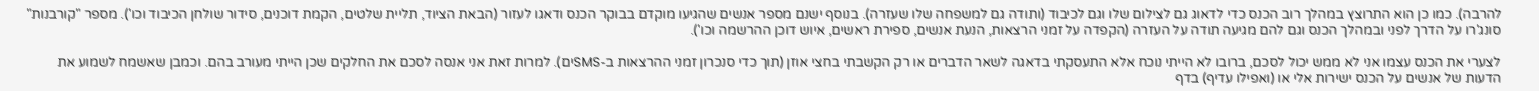להרבה). כמו כן הוא התרוצץ במהלך רוב הכנס כדי לדאוג גם לצילום שלו וגם לכיבוד (ותודה גם למשפחה שלו שעזרה). בנוסף ישנם מספר אנשים שהגיעו מוקדם בבוקר הכנס ודאגו לעזור (הבאת הציוד, תליית שלטים, הקמת דוכנים, סידור שולחן הכיבוד וכו'). מספר "קורבנות" סונג'רו על הדרך לפני ובמהלך הכנס וגם להם מגיעה תודה על העזרה (הקפדה על זמני הרצאות, הנעת אנשים, ספירת ראשים, איוש דוכן ההרשמה וכו').

לצערי את הכנס עצמו אני לא ממש יכול לסכם, ברובו לא הייתי נוכח אלא התעסקתי בדאגה לשאר הדברים או רק הקשבתי בחצי אוזן (תוך כדי סנכרון זמני ההרצאות ב-SMSים). למרות זאת אני אנסה לסכם את החלקים שכן הייתי מעורב בהם. וכמבן שאשמח לשמוע את הדעות של אנשים על הכנס ישירות אלי או (ואפילו עדיף) בדף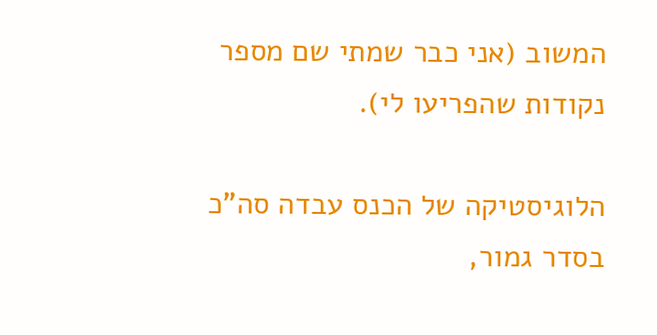המשוב (אני כבר שמתי שם מספר נקודות שהפריעו לי).

הלוגיסטיקה של הכנס עבדה סה"כ בסדר גמור,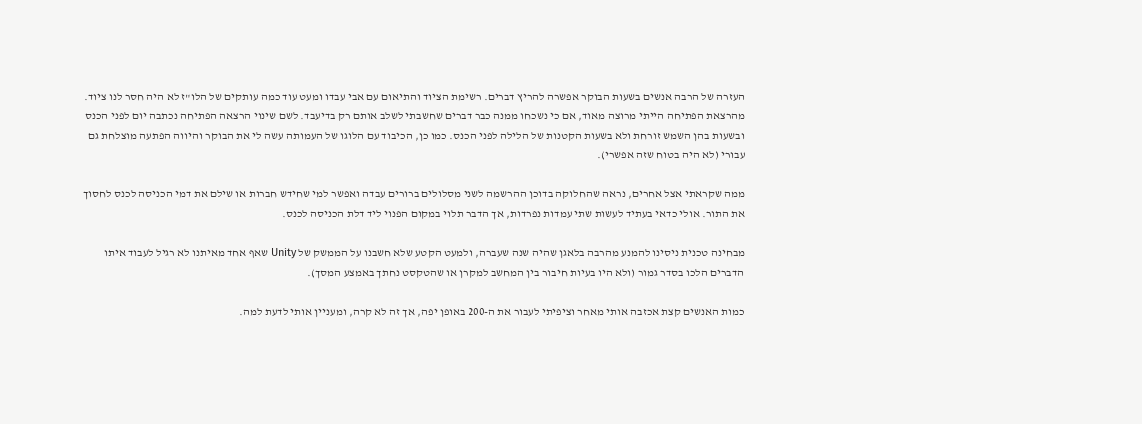העזרה של הרבה אנשים בשעות הבוקר אפשרה להריץ דברים. רשימת הציוד והתיאום עם אבי עבדו ומעט עוד כמה עותקים של הלו"ז לא היה חסר לנו ציוד. מהרצאת הפתיחה הייתי מרוצה מאוד, אם כי נשכחו ממנה כבר דברים שחשבתי לשלב אותם רק בדיעבד. לשם שינוי הרצאה הפתיחה נכתבה יום לפני הכנס ובשעות בהן השמש זורחת ולא בשעות הקטנות של הלילה לפני הכנס. כמו כן, הכיבוד עם הלוגו של העמותה עשה לי את הבוקר והיווה הפתעה מוצלחת גם עבורי (לא היה בטוח שזה אפשרי).

ממה שקראתי אצל אחרים, נראה שהחלוקה בדוכן ההרשמה לשני מסלולים ברורים עבדה ואפשר למי שחידש חברות או שילם את דמי הכניסה לכנס לחסוך את התור. אולי כדאי בעתיד לעשות שתי עמדות נפרדות, אך הדבר תלוי במקום הפנוי ליד דלת הכניסה לכנס.

מבחינה טכנית ניסינו להמנע מהרבה בלאגן שהיה שנה שעברה, ולמעט הקטע שלא חשבנו על הממשק של Unity שאף אחד מאיתנו לא רגיל לעבוד איתו הדברים הלכו בסדר גמור (ולא היו בעיות חיבור בין המחשב למקרן או שהטקסט נחתך באמצע המסך).

כמות האנשים קצת אכזבה אותי מאחר וציפיתי לעבור את ה-200 באופן יפה, אך זה לא קרה, ומעניין אותי לדעת למה.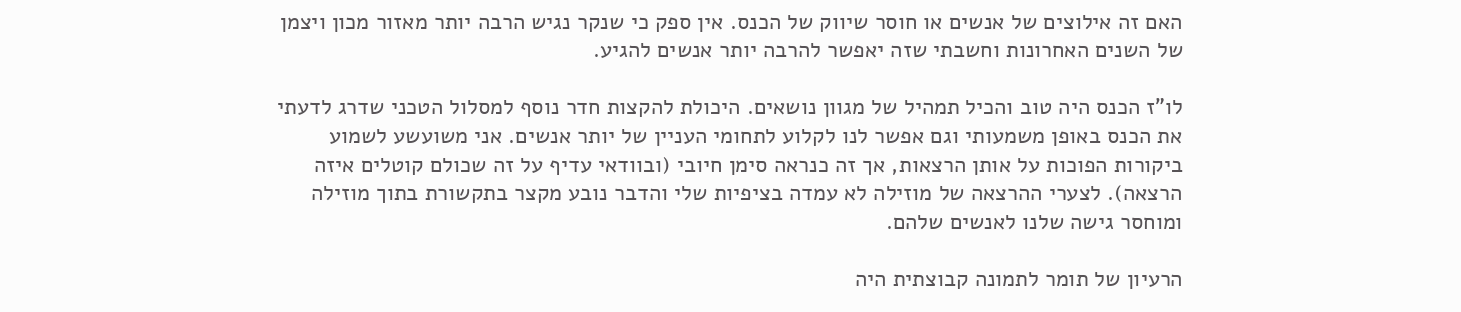האם זה אילוצים של אנשים או חוסר שיווק של הכנס. אין ספק כי שנקר נגיש הרבה יותר מאזור מכון ויצמן של השנים האחרונות וחשבתי שזה יאפשר להרבה יותר אנשים להגיע.

לו"ז הכנס היה טוב והכיל תמהיל של מגוון נושאים. היכולת להקצות חדר נוסף למסלול הטכני שדרג לדעתי את הכנס באופן משמעותי וגם אפשר לנו לקלוע לתחומי העניין של יותר אנשים. אני משועשע לשמוע ביקורות הפוכות על אותן הרצאות, אך זה כנראה סימן חיובי (ובוודאי עדיף על זה שכולם קוטלים איזה הרצאה). לצערי ההרצאה של מוזילה לא עמדה בציפיות שלי והדבר נובע מקצר בתקשורת בתוך מוזילה ומוחסר גישה שלנו לאנשים שלהם.

הרעיון של תומר לתמונה קבוצתית היה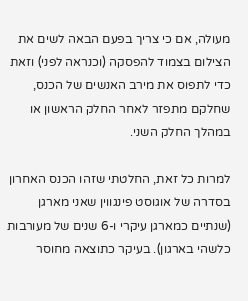מעולה, אם כי צריך בפעם הבאה לשים את הצילום בצמוד להפסקה (וכנראה לפני) וזאת כדי לתפוס את מירב האנשים של הכנס, שחלקם מתפזר לאחר החלק הראשון או במהלך החלק השני.

למרות כל זאת, החלטתי שזהו הכנס האחרון בסדרה של אוגוסט פינגווין שאני מארגן (שנתיים כמארגן עיקרי ו-6 שנים של מעורבות כלשהי בארגון). בעיקר כתוצאה מחוסר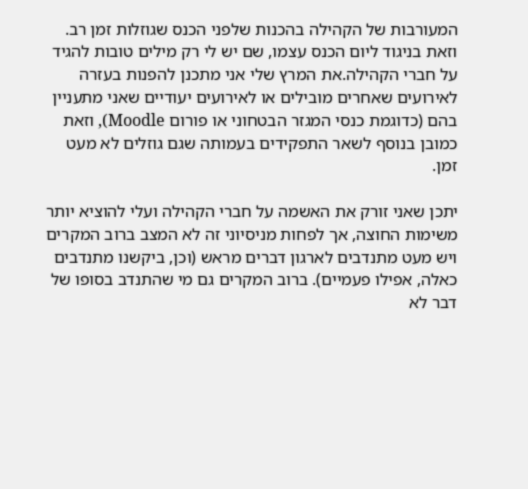המעורבות של הקהילה בהכנות שלפני הכנס שגוזלות זמן רב. וזאת בניגוד ליום הכנס עצמו, שם יש לי רק מילים טובות להגיד על חברי הקהילה.את המרץ שלי אני מתכנן להפנות בעזרה לאירועים שאחרים מובילים או לאירועים יעודיים שאני מתעניין בהם (כדוגמת כנסי המגזר הבטחוני או פורום Moodle), וזאת כמובן בנוסף לשאר התפקידים בעמותה שגם גוזלים לא מעט זמן.

יתכן שאני זורק את האשמה על חברי הקהילה ועלי להוציא יותר משימות החוצה, אך לפחות מניסיוני זה לא המצב ברוב המקרים ויש מעט מתנדבים לארגון דברים מראש (וכן, ביקשנו מתנדבים כאלה, אפילו פעמיים). ברוב המקרים גם מי שהתנדב בסופו של דבר לא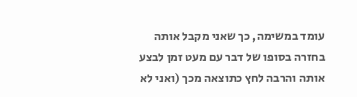עומד במשימה, כך שאני מקבל אותה בחזרה בסופו של דבר עם מעט זמן לבצע אותה והרבה לחץ כתוצאה מכך (ואני לא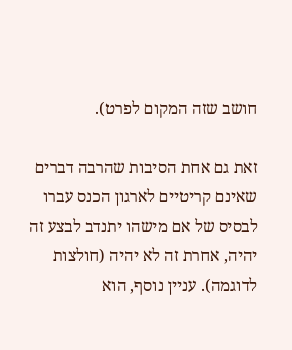חושב שזה המקום לפרט).

זאת גם אחת הסיבות שהרבה דברים שאינם קריטיים לארגון הכנס עברו לבסיס של אם מישהו יתנדב לבצע זה יהיה, אחרת זה לא יהיה (חולצות לדוגמה). עניין נוסף, הוא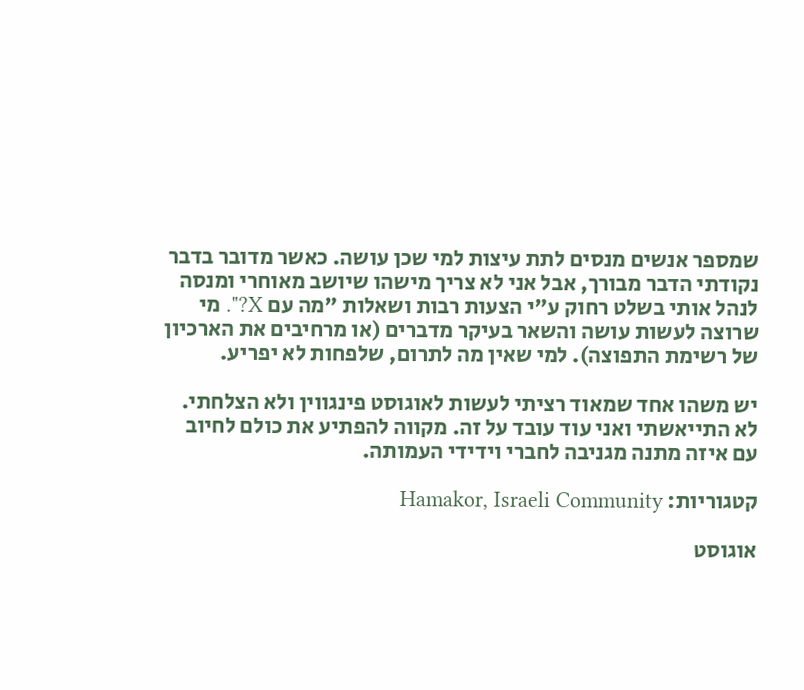שמספר אנשים מנסים לתת עיצות למי שכן עושה. כאשר מדובר בדבר נקודתי הדבר מבורך, אבל אני לא צריך מישהו שיושב מאוחרי ומנסה לנהל אותי בשלט רחוק ע"י הצעות רבות ושאלות "מה עם X?". מי שרוצה לעשות עושה והשאר בעיקר מדברים (או מרחיבים את הארכיון של רשימת התפוצה). למי שאין מה לתרום, שלפחות לא יפריע.

יש משהו אחד שמאוד רציתי לעשות לאוגוסט פינגווין ולא הצלחתי. לא התייאשתי ואני עוד עובד על זה. מקווה להפתיע את כולם לחיוב עם איזה מתנה מגניבה לחברי וידידי העמותה.

קטגוריות: Hamakor, Israeli Community

אוגוסט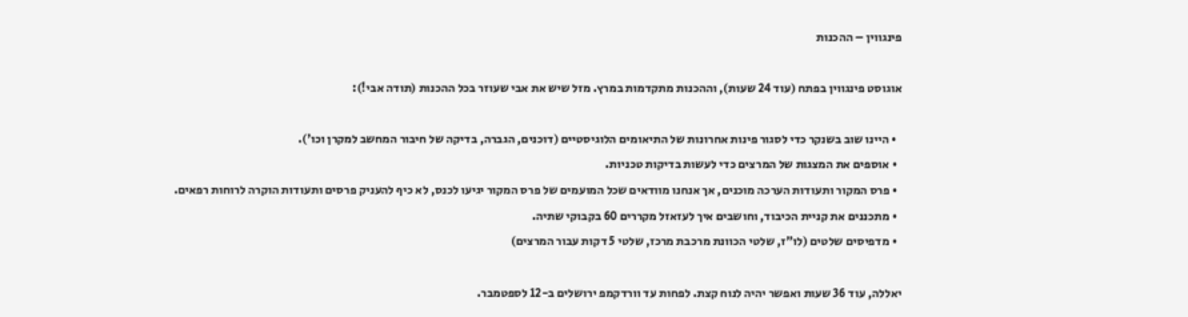פינגווין – ההכנות

אוגוסט פינגווין בפתח (עוד 24 שעות), וההכנות מתקדמות במרץ. מזל שיש את אבי שעוזר בכל ההכנות (תודה אבי!):

  • היינו שוב בשנקר כדי לסגור פינות אחרונות של התיאומים הלוגיסטיים (דוכנים, הגברה, בדיקה של חיבור המחשב למקרן וכו').
  • אוספים את המצגות של המרצים כדי לעשות בדיקות טכניות.
  • פרס המקור ותעודות הערכה מוכנים, אך אנחנו מוודאים שכל המועמים של פרס המקור יגיעו לכנס, לא כיף להעניק פרסים ותעודות הוקרה לרוחות רפאים.
  • מתכננים את קניית הכיבוד, וחושבים איך לעזאזל מקררים 60 בקבוקי שתיה.
  • מדפיסים שלטים (לו"ז, שלטי הכוונת מרכבת מרכז, שלטי 5 דקות עבור המרצים)

יאללה, עוד 36 שעות ואפשר יהיה לנוח קצת. לפחות עד וורדקמפ ירושלים ב-12 לספטמבר.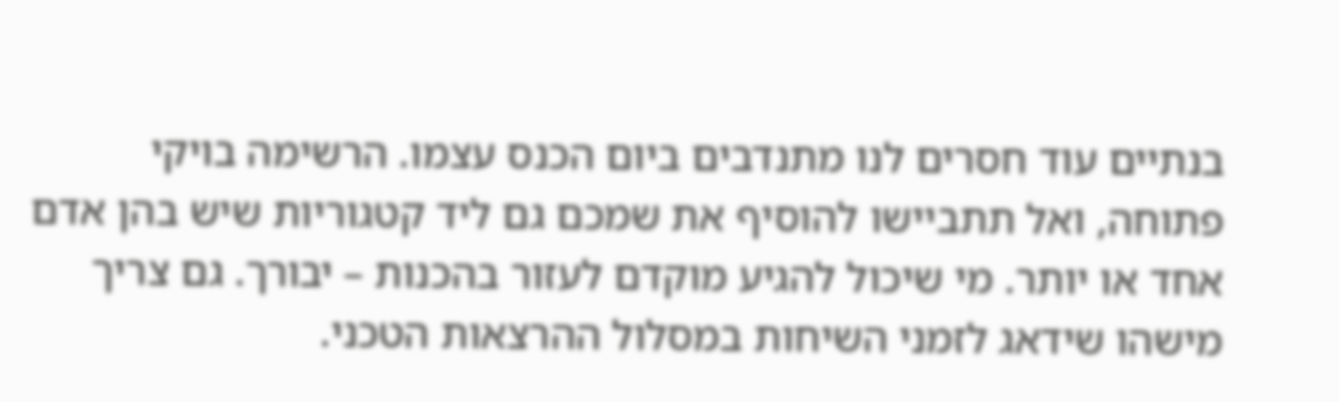בנתיים עוד חסרים לנו מתנדבים ביום הכנס עצמו. הרשימה בויקי פתוחה, ואל תתביישו להוסיף את שמכם גם ליד קטגוריות שיש בהן אדם אחד או יותר. מי שיכול להגיע מוקדם לעזור בהכנות – יבורך. גם צריך מישהו שידאג לזמני השיחות במסלול ההרצאות הטכני.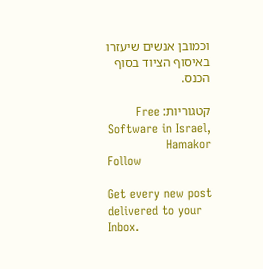וכמובן אנשים שיעזרו באיסוף הציוד בסוף הכנס.

קטגוריות: Free Software in Israel, Hamakor
Follow

Get every new post delivered to your Inbox.